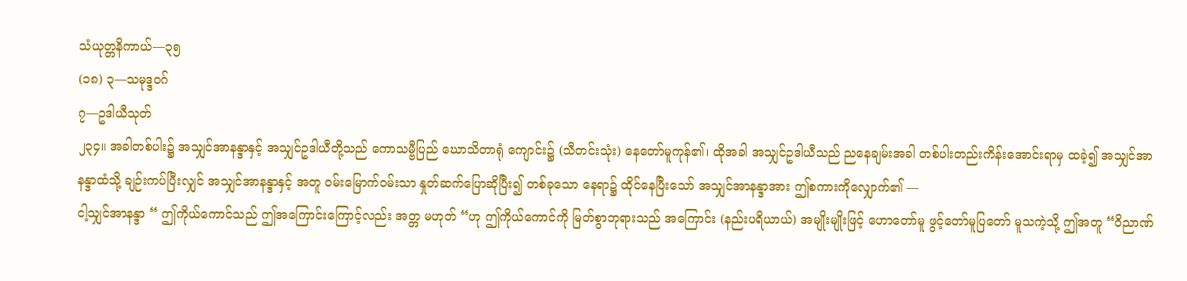သံယုတ္တနိကာယ်—၃၅
(၁၈) ၃—သမုဒ္ဒဝဂ်
၇—ဥဒါယီသုတ်
၂၃၄။ အခါတစ်ပါး၌ အသျှင်အာနန္ဒာနှင့် အသျှင်ဥဒါယီတို့သည် ကောသမ္ဗီပြည် ဃောသိတာရုံ ကျောင်း၌ (သီတင်းသုံး) နေတော်မူကုန်၏၊ ထိုအခါ အသျှင်ဥဒါယီသည် ညနေချမ်းအခါ တစ်ပါးတည်းကိန်းအောင်းရာမှ ထခဲ့၍ အသျှင်အာနန္ဒာထံသို့ ချဉ်းကပ်ပြီးလျှင် အသျှင်အာနန္ဒာနှင့် အတူ ဝမ်းမြောက်ဝမ်းသာ နှုတ်ဆက်ပြောဆိုပြီး၍ တစ်ခုသော နေရာ၌ ထိုင်နေပြီးသော် အသျှင်အာနန္ဒာအား ဤစကားကိုလျှောက်၏ —
ငါ့သျှင်အာနန္ဒာ “ ဤကိုယ်ကောင်သည် ဤအကြောင်းကြောင့်လည်း အတ္တ မဟုတ် “ဟု ဤကိုယ်ကောင်ကို မြတ်စွာဘုရားသည် အကြောင်း (နည်းပရိယာယ်) အမျိုးမျိုးဖြင့် ဟောတော်မူ ဖွင့်တော်မူပြတော် မူသကဲ့သို့ ဤအတူ “ဝိညာဏ်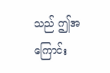သည် ဤအကြောင်း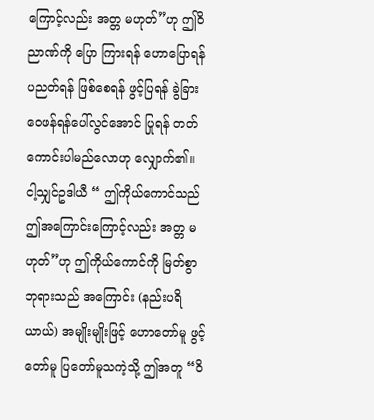ကြောင့်လည်း အတ္တ မဟုတ်”ဟု ဤဝိညာဏ်ကို ပြော ကြားရန် ဟောပြောရန် ပညတ်ရန် ဖြစ်စေရန် ဖွင့်ပြရန် ခွဲခြားဝေဖန်ရန်ပေါ်လွင်အောင် ပြုရန် တတ် ကောင်းပါမည်လောဟု လျှောက်၏။
ငါ့သျှင်ဥဒါယီ “ ဤကိုယ်ကောင်သည် ဤအကြောင်းကြောင့်လည်း အတ္တ မဟုတ်”ဟု ဤကိုယ်ကောင်ကို မြတ်စွာဘုရားသည် အကြောင်း (နည်းပရိယာယ်) အမျိုးမျိုးဖြင့် ဟောတော်မူ ဖွင့်တော်မူ ပြတော်မူသကဲ့သို့ ဤအတူ “ဝိ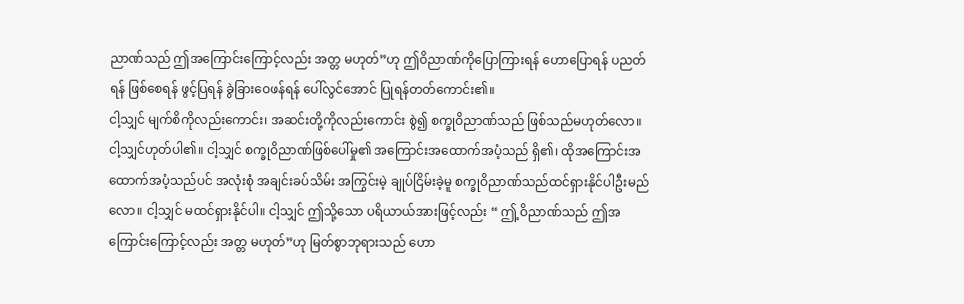ညာဏ်သည် ဤအကြောင်းကြောင့်လည်း အတ္တ မဟုတ်”ဟု ဤဝိညာဏ်ကိုပြောကြားရန် ဟောပြောရန် ပညတ်ရန် ဖြစ်စေရန် ဖွင့်ပြရန် ခွဲခြားဝေဖန်ရန် ပေါ်လွင်အောင် ပြုရန်တတ်ကောင်း၏။
ငါ့သျှင် မျက်စိကိုလည်းကောင်း၊ အဆင်းတို့ကိုလည်းကောင်း စွဲ၍ စက္ခုဝိညာဏ်သည် ဖြစ်သည်မဟုတ်လော။ ငါ့သျှင်ဟုတ်ပါ၏။ ငါ့သျှင် စက္ခုဝိညာဏ်ဖြစ်ပေါ်မှု၏ အကြောင်းအထောက်အပံ့သည် ရှိ၏၊ ထိုအကြောင်းအထောက်အပံ့သည်ပင် အလုံးစုံ အချင်းခပ်သိမ်း အကြွင်းမဲ့ ချုပ်ငြိမ်းခဲ့မူ စက္ခုဝိညာဏ်သည်ထင်ရှားနိုင်ပါဦးမည်လော။ ငါ့သျှင် မထင်ရှားနိုင်ပါ။ ငါ့သျှင် ဤသို့သော ပရိယာယ်အားဖြင့်လည်း “ ဤ့ဝိညာဏ်သည် ဤအကြောင်းကြောင့်လည်း အတ္တ မဟုတ်”ဟု မြတ်စွာဘုရားသည် ဟော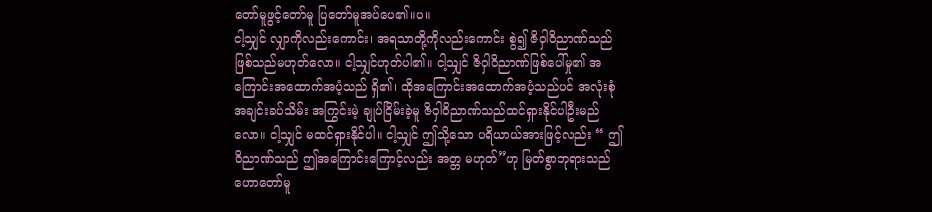တော်မူဖွင့်တော်မူ ပြတော်မူအပ်ပေ၏။ပ။
ငါ့သျှင် လျှာကိုလည်းကောင်း၊ အရသာတို့ကိုလည်းကောင်း စွဲ၍ ဇိဝှါဝိညာဏ်သည် ဖြစ်သည်မဟုတ်လော။ ငါ့သျှင်ဟုတ်ပါ၏။ ငါ့သျှင် ဇိဝှါဝိညာဏ်ဖြစ်ပေါ်မှု၏ အကြောင်းအထောက်အပံ့သည် ရှိ၏၊ ထိုအကြောင်းအထောက်အပံ့သည်ပင် အလုံးစုံ အချင်းခပ်သိမ်း အကြွင်းမဲ့ ချုပ်ငြိမ်းခဲ့မူ ဇိဝှါဝိညာဏ်သည်ထင်ရှားနိုင်ပါဦးမည်လော။ ငါ့သျှင် မထင်ရှားနိုင်ပါ။ ငါ့သျှင် ဤသို့သော ပရိယာယ်အားဖြင့်လည်း “ ဤဝိညာဏ်သည် ဤအကြောင်းကြောင့်လည်း အတ္တ မဟုတ်”ဟု မြတ်စွာဘုရားသည် ဟောတော်မူ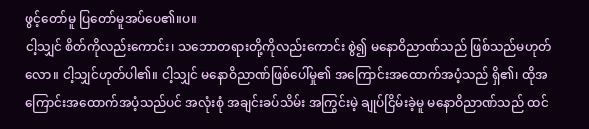ဖွင့်တော်မူ ပြတော်မူအပ်ပေ၏။ပ။
ငါ့သျှင် စိတ်ကိုလည်းကောင်း၊ သဘောတရားတို့ကိုလည်းကောင်း စွဲ၍ မနောဝိညာဏ်သည် ဖြစ်သည်မဟုတ်လော။ ငါ့သျှင်ဟုတ်ပါ၏။ ငါ့သျှင် မနောဝိညာဏ်ဖြစ်ပေါ်မှု၏ အကြောင်းအထောက်အပံ့သည် ရှိ၏၊ ထိုအကြောင်းအထောက်အပံ့သည်ပင် အလုံးစုံ အချင်းခပ်သိမ်း အကြွင်းမဲ့ ချုပ်ငြိမ်းခဲ့မူ မနောဝိညာဏ်သည် ထင်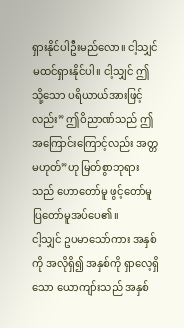ရှားနိုင်ပါဦးမည်လော။ ငါ့သျှင် မထင်ရှားနိုင်ပါ။ ငါ့သျှင် ဤသို့သော ပရိယာယ်အားဖြင့်လည်း” ဤဝိညာဏ်သည် ဤအကြောင်းကြောင့်လည်း အတ္တ မဟုတ်”ဟု မြတ်စွာဘုရားသည် ဟောတော်မူ ဖွင့်တော်မူ ပြတော်မူအပ်ပေ၏။
ငါ့သျှင် ဥပမာသော်ကား အနှစ်ကို အလိုရှိ၍ အနှစ်ကို ရှာလေ့ရှိသော ယောကျာ်းသည် အနှစ်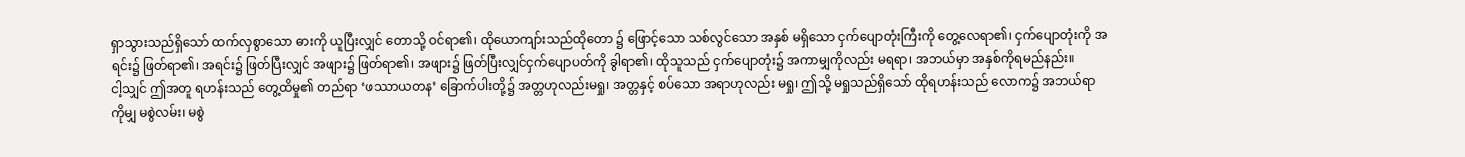ရှာသွားသည်ရှိသော် ထက်လှစွာသော ဓားကို ယူပြီးလျှင် တောသို့ ဝင်ရာ၏၊ ထိုယောကျာ်းသည်ထိုတော ၌ ဖြောင့်သော သစ်လွင်သော အနှစ် မရှိသော ငှက်ပျောတုံးကြီးကို တွေ့လေရာ၏၊ ငှက်ပျောတုံးကို အရင်း၌ ဖြတ်ရာ၏၊ အရင်း၌ ဖြတ်ပြီးလျှင် အဖျား၌ ဖြတ်ရာ၏၊ အဖျား၌ ဖြတ်ပြီးလျှင်ငှက်ပျောပတ်ကို ခွါရာ၏၊ ထိုသူသည် ငှက်ပျောတုံး၌ အကာမျှကိုလည်း မရရာ၊ အဘယ်မှာ အနှစ်ကိုရမည်နည်း။
ငါ့သျှင် ဤအတူ ရဟန်းသည် တွေ့ထိမှု၏ တည်ရာ ‘ဖဿာယတန’ ခြောက်ပါးတို့၌ အတ္တဟုလည်းမရှု၊ အတ္တနှင့် စပ်သော အရာဟုလည်း မရှု၊ ဤသို့ မရှုသည်ရှိသော် ထိုရဟန်းသည် လောက၌ အဘယ်ရာကိုမျှ မစွဲလမ်း၊ မစွဲ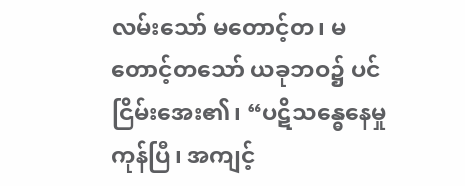လမ်းသော် မတောင့်တ၊ မတောင့်တသော် ယခုဘဝ၌ ပင် ငြိမ်းအေး၏၊ “ပဋိသန္ဓေနေမှု ကုန်ပြီ၊ အကျင့်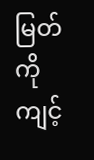မြတ်ကို ကျင့်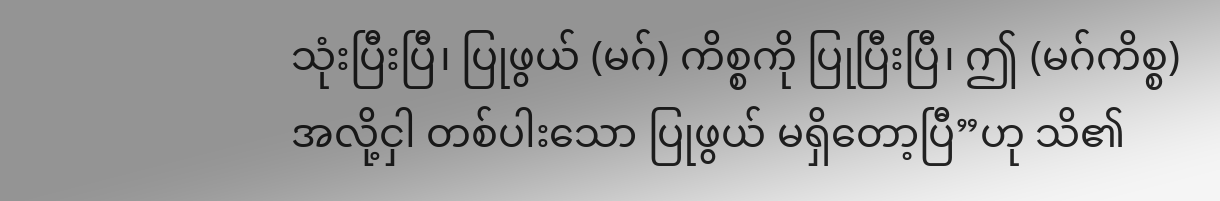သုံးပြီးပြီ၊ ပြုဖွယ် (မဂ်) ကိစ္စကို ပြုပြီးပြီ၊ ဤ (မဂ်ကိစ္စ) အလို့ငှါ တစ်ပါးသော ပြုဖွယ် မရှိတော့ပြီ”ဟု သိ၏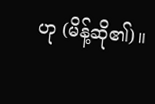ဟု (မိန့်ဆို၏)။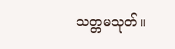သတ္တမသုတ်။